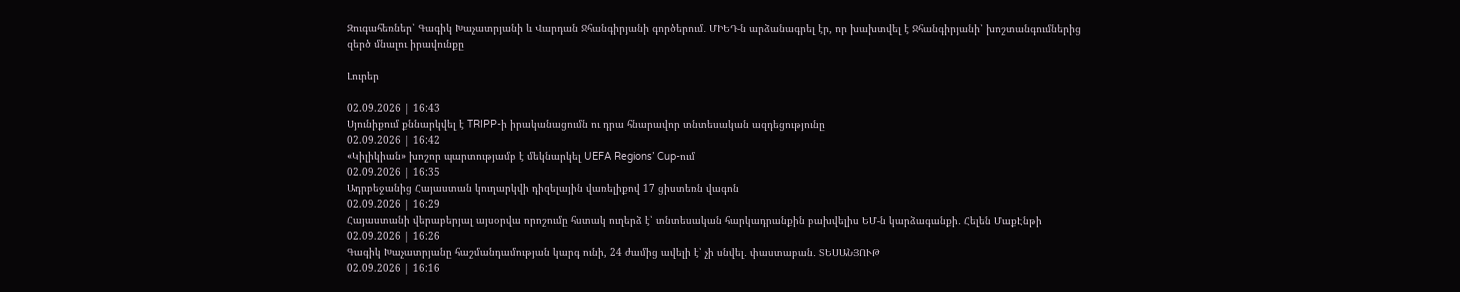Զուգահեռներ՝ Գագիկ Խաչատրյանի և Վարդան Ջհանգիրյանի գործերում․ ՄԻԵԴ-ն արձանագրել էր, որ խախտվել է Ջհանգիրյանի՝ խոշտանգումներից զերծ մնալու իրավունքը

Լուրեր

02.09.2026 | 16:43
Սյունիքում քննարկվել է TRIPP-ի իրականացումն ու դրա հնարավոր տնտեսական ազդեցությունը
02.09.2026 | 16:42
«Կիլիկիան» խոշոր պարտությամբ է մեկնարկել UEFA Regions’ Cup-ում
02.09.2026 | 16:35
Ադրբեջանից Հայաստան կուղարկվի դիզելային վառելիքով 17 ցիստեռն վագոն
02.09.2026 | 16:29
Հայաստանի վերաբերյալ այսօրվա որոշումը հստակ ուղերձ է՝ տնտեսական հարկադրանքին բախվելիս ԵՄ-ն կարձագանքի․ Հելեն ՄաքԷնթի
02.09.2026 | 16:26
Գագիկ Խաչատրյանը հաշմանդամության կարգ ունի, 24 ժամից ավելի է՝ չի սնվել․ փաստաբան․ ՏԵՍԱՆՅՈՒԹ
02.09.2026 | 16:16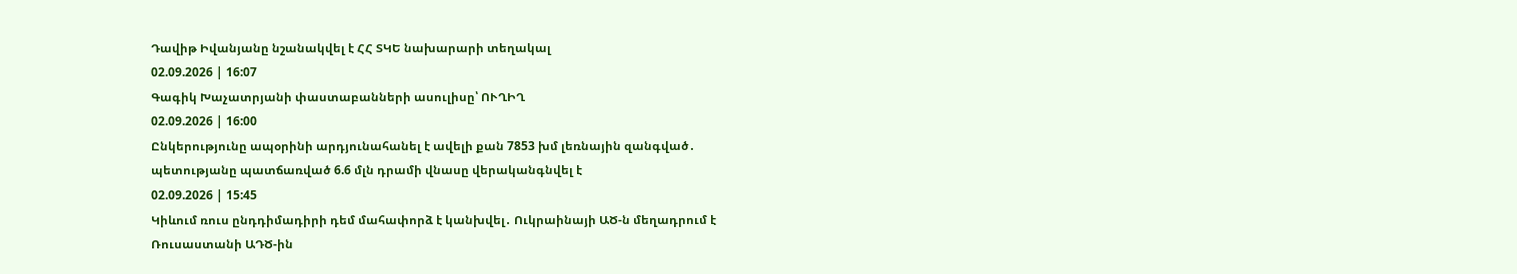Դավիթ Իվանյանը նշանակվել է ՀՀ ՏԿԵ նախարարի տեղակալ
02.09.2026 | 16:07
Գագիկ Խաչատրյանի փաստաբանների ասուլիսը՝ ՈՒՂԻՂ
02.09.2026 | 16:00
Ընկերությունը ապօրինի արդյունահանել է ավելի քան 7853 խմ լեռնային զանգված․ պետությանը պատճառված 6.6 մլն դրամի վնասը վերականգնվել է
02.09.2026 | 15:45
Կիևում ռուս ընդդիմադիրի դեմ մահափորձ է կանխվել․ Ուկրաինայի ԱԾ-ն մեղադրում է Ռուսաստանի ԱԴԾ-ին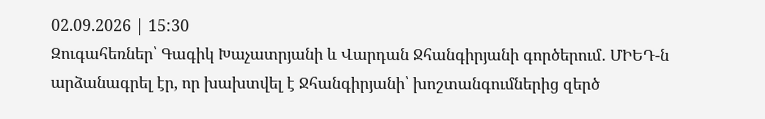02.09.2026 | 15:30
Զուգահեռներ՝ Գագիկ Խաչատրյանի և Վարդան Ջհանգիրյանի գործերում․ ՄԻԵԴ-ն արձանագրել էր, որ խախտվել է Ջհանգիրյանի՝ խոշտանգումներից զերծ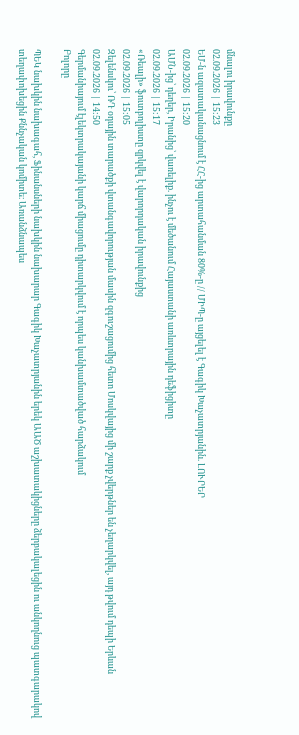մնալու իրավունքը
02.09.2026 | 15:23
ԵՄ-ն ազատականացնում է ՀՀ-ից արտահանման 80%-ը // ՄԻՊ-ը այցելել է Գագիկ Խաչատրյանին. ԼՈՒՐԵՐ
02.09.2026 | 15:20
ԱՄՆ-ից՝ դեղեր, Իրանից՝ վառելիք. ինչու է մեծանում Հայաստանի առևտրային դեֆիցիտը
02.09.2026 | 15:17
«Ռեալի» ֆուտբոլիստը զրկվել է վարորդական իրավունքից
02.09.2026 | 15:05
Զելենսկու՝ ՌԴ օդային տարածքի վտանգավորության մասին զգուշացումից հետո Մոսկվայից մի շարք չվերթներ են չեղարկվել, այդ թվում դեպի Երևան
02.09.2026 | 14:50
Գերմանիայում էլեկտրակայանի կարճ միացումը դիտարկվում է որպես կանխամտածված հարձակում
Բոլորը

ՊԵԿ նախկին նախագահ, Ֆինանսների նախկին նախարար Գագիկ Խաչատրյանին երեկ ԱԱԾ աշխատակիցները ձերբակալեցին ու անկողնուց պատգարակով տեղափոխեցին Քննչական կոմիտե։ Առանձնապես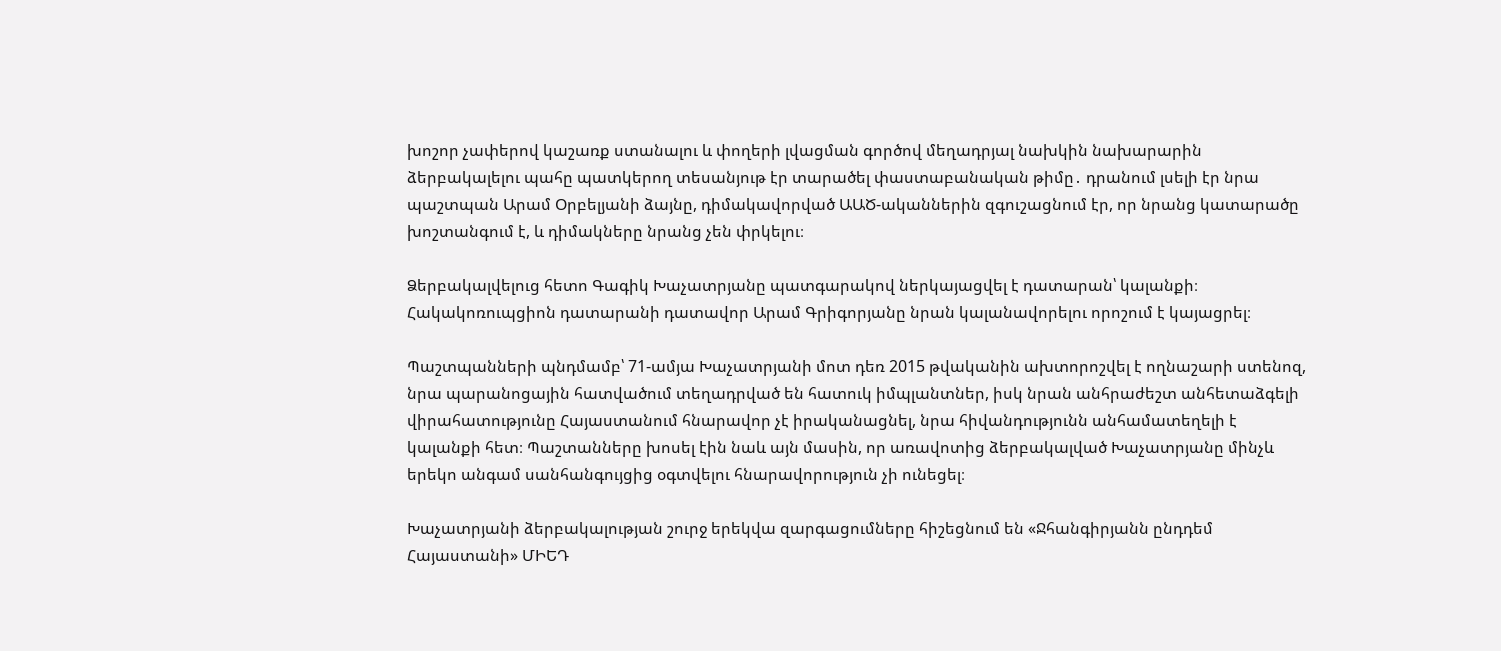խոշոր չափերով կաշառք ստանալու և փողերի լվացման գործով մեղադրյալ նախկին նախարարին ձերբակալելու պահը պատկերող տեսանյութ էր տարածել փաստաբանական թիմը․ դրանում լսելի էր նրա պաշտպան Արամ Օրբելյանի ձայնը, դիմակավորված ԱԱԾ-ականներին զգուշացնում էր, որ նրանց կատարածը խոշտանգում է, և դիմակները նրանց չեն փրկելու։

Ձերբակալվելուց հետո Գագիկ Խաչատրյանը պատգարակով ներկայացվել է դատարան՝ կալանքի։ Հակակոռուպցիոն դատարանի դատավոր Արամ Գրիգորյանը նրան կալանավորելու որոշում է կայացրել։

Պաշտպանների պնդմամբ՝ 71-ամյա Խաչատրյանի մոտ դեռ 2015 թվականին ախտորոշվել է ողնաշարի ստենոզ, նրա պարանոցային հատվածում տեղադրված են հատուկ իմպլանտներ, իսկ նրան անհրաժեշտ անհետաձգելի վիրահատությունը Հայաստանում հնարավոր չէ իրականացնել, նրա հիվանդությունն անհամատեղելի է կալանքի հետ։ Պաշտանները խոսել էին նաև այն մասին, որ առավոտից ձերբակալված Խաչատրյանը մինչև երեկո անգամ սանհանգույցից օգտվելու հնարավորություն չի ունեցել։

Խաչատրյանի ձերբակալության շուրջ երեկվա զարգացումները հիշեցնում են «Ջհանգիրյանն ընդդեմ Հայաստանի» ՄԻԵԴ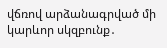վճռով արձանագրված մի կարևոր սկզբունք․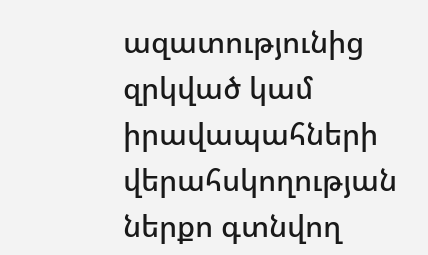ազատությունից զրկված կամ իրավապահների վերահսկողության ներքո գտնվող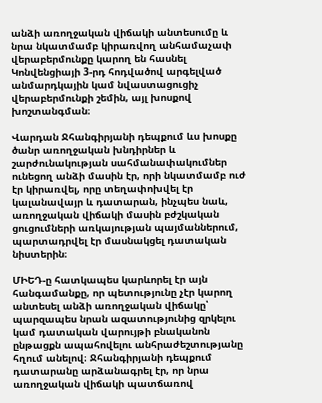անձի առողջական վիճակի անտեսումը և նրա նկատմամբ կիրառվող անհամաչափ վերաբերմունքը կարող են հասնել Կոնվենցիայի 3-րդ հոդվածով արգելված անմարդկային կամ նվաստացուցիչ վերաբերմունքի շեմին, այլ խոսքով խոշտանգման։

Վարդան Ջհանգիրյանի դեպքում ևս խոսքը ծանր առողջական խնդիրներ և շարժունակության սահմանափակումներ ունեցող անձի մասին էր, որի նկատմամբ ուժ էր կիրառվել, որը տեղափոխվել էր կալանավայր և դատարան, ինչպես նաև, առողջական վիճակի մասին բժշկական ցուցումների առկայության պայմաններում, պարտադրվել էր մասնակցել դատական նիստերին։

ՄԻԵԴ-ը հատկապես կարևորել էր այն հանգամանքը, որ պետությունը չէր կարող անտեսել անձի առողջական վիճակը՝ պարզապես նրան ազատությունից զրկելու կամ դատական վարույթի բնականոն ընթացքն ապահովելու անհրաժեշտությանը հղում անելով։ Ջհանգիրյանի դեպքում դատարանը արձանագրել էր, որ նրա առողջական վիճակի պատճառով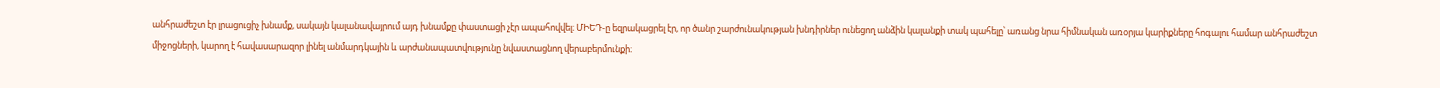անհրաժեշտ էր լրացուցիչ խնամք, սակայն կալանավայրում այդ խնամքը փաստացի չէր ապահովվել։ ՄԻԵԴ-ը եզրակացրել էր, որ ծանր շարժունակության խնդիրներ ունեցող անձին կալանքի տակ պահելը՝ առանց նրա հիմնական առօրյա կարիքները հոգալու համար անհրաժեշտ միջոցների, կարող է հավասարազոր լինել անմարդկային և արժանապատվությունը նվաստացնող վերաբերմունքի։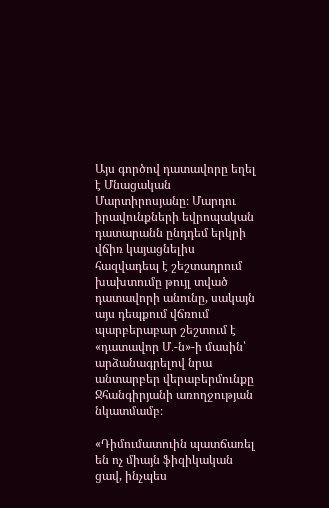Այս գործով դատավորը եղել է Մնացական Մարտիրոսյանը։ Մարդու իրավունքների եվրոպական դատարանն ընդդեմ երկրի վճիռ կայացնելիս հազվադեպ է շեշտադրում  խախտումը թույլ տված դատավորի անունը, սակայն այս դեպքում վճռում պարբերաբար շեշտում է «դատավոր Մ․-ն»-ի մասին՝ արձանագրելով նրա անտարբեր վերաբերմունքը Ջհանգիրյանի առողջության նկատմամբ։

«Դիմումատուին պատճառել են ոչ միայն ֆիզիկական ցավ, ինչպես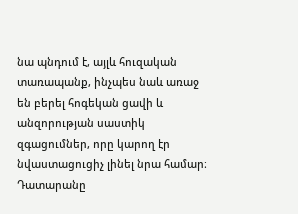նա պնդում է, այլև հուզական տառապանք, ինչպես նաև առաջ են բերել հոգեկան ցավի և անզորության սաստիկ զգացումներ, որը կարող էր նվաստացուցիչ լինել նրա համար։ Դատարանը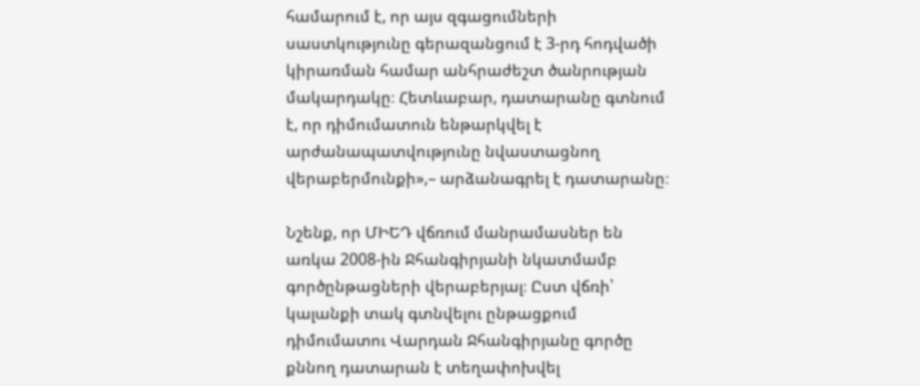համարում է, որ այս զգացումների սաստկությունը գերազանցում է 3-րդ հոդվածի կիրառման համար անհրաժեշտ ծանրության մակարդակը։ Հետևաբար, դատարանը գտնում է, որ դիմումատուն ենթարկվել է արժանապատվությունը նվաստացնող վերաբերմունքի»,– արձանագրել է դատարանը։

Նշենք, որ ՄԻԵԴ վճռում մանրամասներ են առկա 2008-ին Ջհանգիրյանի նկատմամբ գործընթացների վերաբերյալ։ Ըստ վճռի՝ կալանքի տակ գտնվելու ընթացքում դիմումատու Վարդան Ջհանգիրյանը գործը քննող դատարան է տեղափոխվել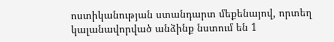ոստիկանության ստանդարտ մեքենայով, որտեղ կալանավորված անձինք նստում են 1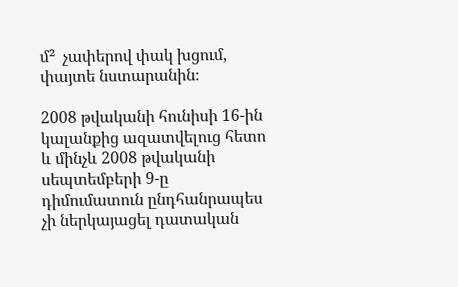մ²  չափերով փակ խցում, փայտե նստարանին։

2008 թվականի հունիսի 16-ին կալանքից ազատվելուց հետո և մինչև 2008 թվականի սեպտեմբերի 9-ը դիմումատուն ընդհանրապես չի ներկայացել դատական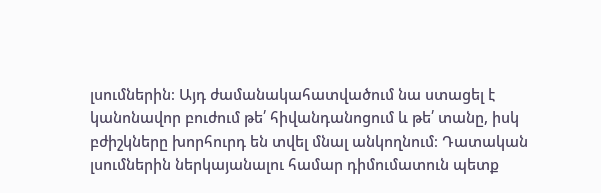լսումներին։ Այդ ժամանակահատվածում նա ստացել է կանոնավոր բուժում թե՛ հիվանդանոցում և թե՛ տանը, իսկ բժիշկները խորհուրդ են տվել մնալ անկողնում։ Դատական լսումներին ներկայանալու համար դիմումատուն պետք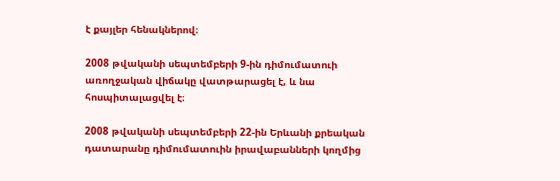է քայլեր հենակներով։

2008 թվականի սեպտեմբերի 9-ին դիմումատուի առողջական վիճակը վատթարացել է, և նա հոսպիտալացվել է։

2008 թվականի սեպտեմբերի 22-ին Երևանի քրեական դատարանը դիմումատուին իրավաբանների կողմից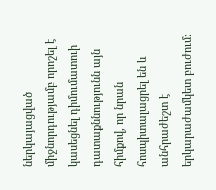ներկայացված միջնորդությամբ որոշել է կասեցնել դիմումատուի դատաքննությունն այն հիմքով, որ նրան հոսպիտալացրել են և անհրաժեշտ է երկարաժամկետ բուժում։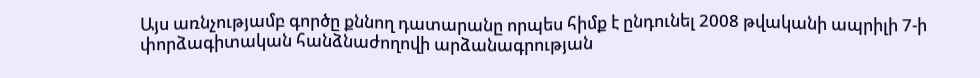Այս առնչությամբ գործը քննող դատարանը որպես հիմք է ընդունել 2008 թվականի ապրիլի 7-ի փորձագիտական հանձնաժողովի արձանագրության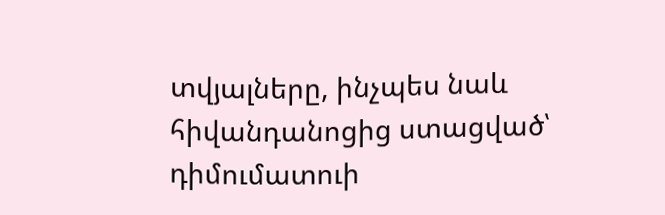տվյալները, ինչպես նաև հիվանդանոցից ստացված՝ դիմումատուի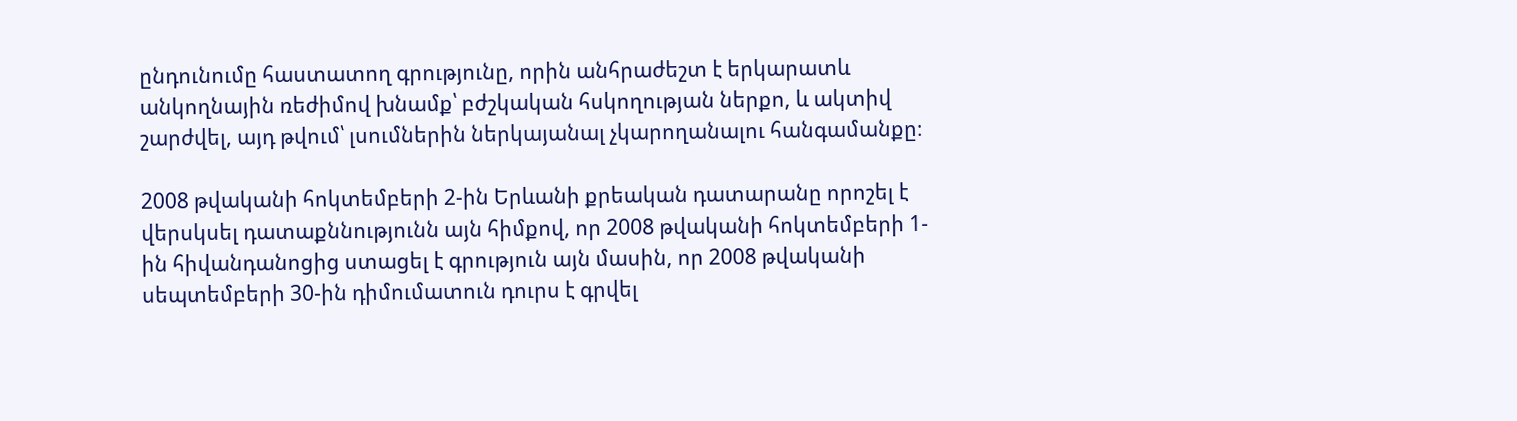ընդունումը հաստատող գրությունը, որին անհրաժեշտ է երկարատև անկողնային ռեժիմով խնամք՝ բժշկական հսկողության ներքո, և ակտիվ շարժվել, այդ թվում՝ լսումներին ներկայանալ չկարողանալու հանգամանքը։

2008 թվականի հոկտեմբերի 2-ին Երևանի քրեական դատարանը որոշել է վերսկսել դատաքննությունն այն հիմքով, որ 2008 թվականի հոկտեմբերի 1-ին հիվանդանոցից ստացել է գրություն այն մասին, որ 2008 թվականի սեպտեմբերի 30-ին դիմումատուն դուրս է գրվել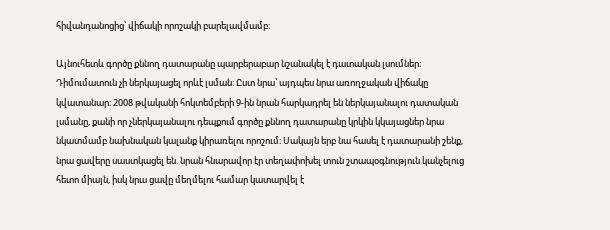հիվանդանոցից՝ վիճակի որոշակի բարելավմամբ։

Այնուհետև գործը քննող դատարանը պարբերաբար նշանակել է դատական լսումներ։ Դիմումատուն չի ներկայացել որևէ լսման: Ըստ նրա՝ այդպես նրա առողջական վիճակը կվատանար։ 2008 թվականի հոկտեմբերի 9-ին նրան հարկադրել են ներկայանալու դատական լսմանը, քանի որ չներկայանալու դեպքում գործը քննող դատարանը կրկին կկայացներ նրա նկատմամբ նախնական կալանք կիրառելու որոշում։ Սակայն երբ նա հասել է դատարանի շենք, նրա ցավերը սաստկացել են. նրան հնարավոր էր տեղափոխել տուն շտապօգնություն կանչելուց հետո միայն, իսկ նրա ցավը մեղմելու համար կատարվել է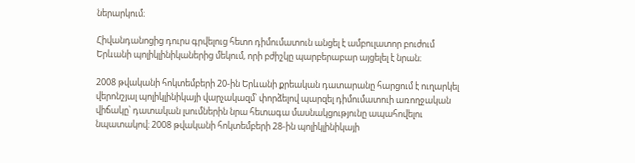ներարկում։

Հիվանդանոցից դուրս գրվելուց հետո դիմումատուն անցել է ամբուլատոր բուժում Երևանի պոլիկլինիկաներից մեկում, որի բժիշկը պարբերաբար այցելել է նրան։

2008 թվականի հոկտեմբերի 20-ին Երևանի քրեական դատարանը հարցում է ուղարկել վերոնշյալ պոլիկլինիկայի վարչակազմ՝ փորձելով պարզել դիմումատուի առողջական վիճակը՝ դատական լսումներին նրա հետագա մասնակցությունը ապահովելու նպատակով։ 2008 թվականի հոկտեմբերի 28-ին պոլիկլինիկայի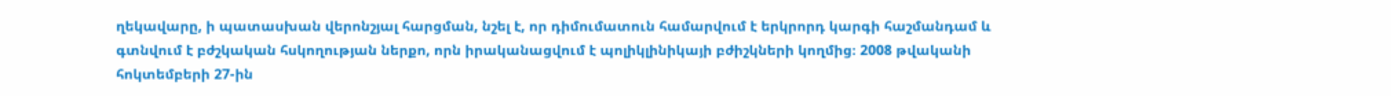ղեկավարը, ի պատասխան վերոնշյալ հարցման, նշել է, որ դիմումատուն համարվում է երկրորդ կարգի հաշմանդամ և գտնվում է բժշկական հսկողության ներքո, որն իրականացվում է պոլիկլինիկայի բժիշկների կողմից։ 2008 թվականի հոկտեմբերի 27-ին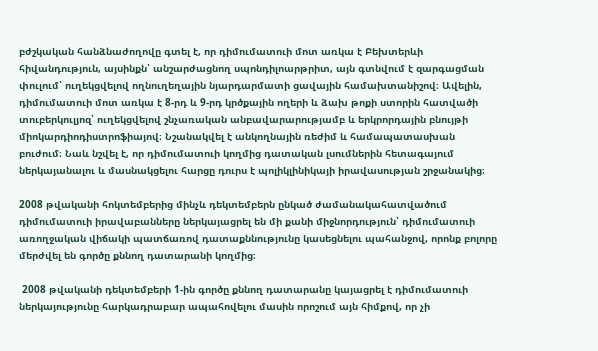բժշկական հանձնաժողովը գտել է, որ դիմումատուի մոտ առկա է Բեխտերևի հիվանդություն, այսինքն՝ անշարժացնող սպոնդիլոարթրիտ, այն գտնվում է զարգացման փուլում՝ ուղեկցվելով ողնուղեղային նյարդարմատի ցավային համախտանիշով։ Ավելին, դիմումատուի մոտ առկա է 8-րդ և 9-րդ կրծքային ողերի և ձախ թոքի ստորին հատվածի տուբերկուլյոզ՝ ուղեկցվելով շնչառական անբավարարությամբ և երկրորդային բնույթի միոկարդիոդիստրոֆիայով։ Նշանակվել է անկողնային ռեժիմ և համապատասխան բուժում։ Նաև նշվել է, որ դիմումատուի կողմից դատական լսումներին հետագայում ներկայանալու և մասնակցելու հարցը դուրս է պոլիկլինիկայի իրավասության շրջանակից։

2008 թվականի հոկտեմբերից մինչև դեկտեմբերն ընկած ժամանակահատվածում դիմումատուի իրավաբանները ներկայացրել են մի քանի միջնորդություն՝ դիմումատուի առողջական վիճակի պատճառով դատաքննությունը կասեցնելու պահանջով, որոնք բոլորը մերժվել են գործը քննող դատարանի կողմից։

 2008 թվականի դեկտեմբերի 1-ին գործը քննող դատարանը կայացրել է դիմումատուի ներկայությունը հարկադրաբար ապահովելու մասին որոշում այն հիմքով, որ չի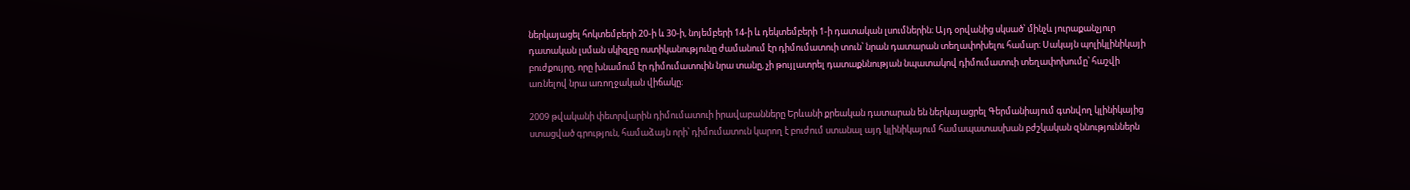ներկայացել հոկտեմբերի 20-ի և 30-ի, նոյեմբերի 14-ի և դեկտեմբերի 1-ի դատական լսումներին։ Այդ օրվանից սկսած՝ մինչև յուրաքանչյուր դատական լսման սկիզբը ոստիկանությունը ժամանում էր դիմումատուի տուն՝ նրան դատարան տեղափոխելու համար։ Սակայն պոլիկլինիկայի բուժքույրը, որը խնամում էր դիմումատուին նրա տանը, չի թույլատրել դատաքննության նպատակով դիմումատուի տեղափոխումը՝ հաշվի առնելով նրա առողջական վիճակը։

2009 թվականի փետրվարին դիմումատուի իրավաբանները Երևանի քրեական դատարան են ներկայացրել Գերմանիայում գտնվող կլինիկայից ստացված գրություն, համաձայն որի՝ դիմումատուն կարող է բուժում ստանալ այդ կլինիկայում համապատասխան բժշկական զննություններն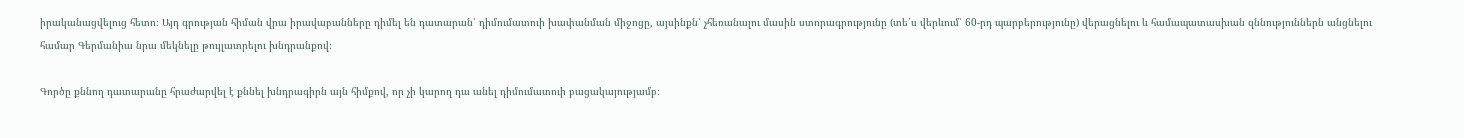իրականացվելուց հետո։ Այդ գրության հիման վրա իրավաբանները դիմել են դատարան՝ դիմումատուի խափանման միջոցը, այսինքն՝ չհեռանալու մասին ստորագրությունը (տե՛ս վերևում՝ 60-րդ պարբերությունը) վերացնելու և համապատասխան զննություններն անցնելու համար Գերմանիա նրա մեկնելը թույլատրելու խնդրանքով։

Գործը քննող դատարանը հրաժարվել է քննել խնդրագիրն այն հիմքով, որ չի կարող դա անել դիմումատուի բացակայությամբ։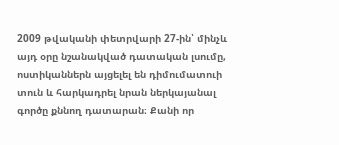2009 թվականի փետրվարի 27-ին՝ մինչև այդ օրը նշանակված դատական լսումը, ոստիկաններն այցելել են դիմումատուի տուն և հարկադրել նրան ներկայանալ գործը քննող դատարան։ Քանի որ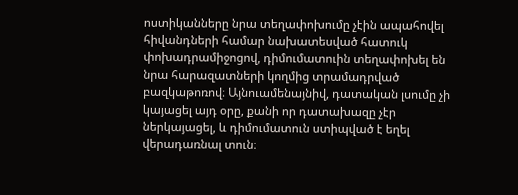ոստիկանները նրա տեղափոխումը չէին ապահովել հիվանդների համար նախատեսված հատուկ փոխադրամիջոցով, դիմումատուին տեղափոխել են նրա հարազատների կողմից տրամադրված բազկաթոռով։ Այնուամենայնիվ, դատական լսումը չի կայացել այդ օրը, քանի որ դատախազը չէր ներկայացել, և դիմումատուն ստիպված է եղել վերադառնալ տուն։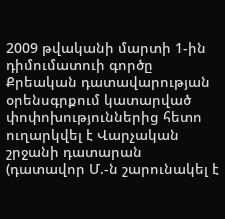2009 թվականի մարտի 1-ին դիմումատուի գործը Քրեական դատավարության օրենսգրքում կատարված փոփոխություններից հետո ուղարկվել է Վարչական շրջանի դատարան (դատավոր Մ.-ն շարունակել է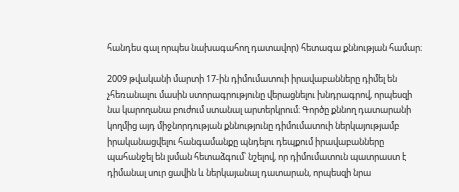հանդես գալ որպես նախագահող դատավոր) հետագա քննության համար։

2009 թվականի մարտի 17-ին դիմումատուի իրավաբանները դիմել են չհեռանալու մասին ստորագրությունը վերացնելու խնդրագրով, որպեսզի նա կարողանա բուժում ստանալ արտերկրում։ Գործը քննող դատարանի կողմից այդ միջնորդության քննությունը դիմումատուի ներկայությամբ իրականացվելու հանգամանքը պնդելու դեպքում իրավաբանները պահանջել են լսման հետաձգում՝ նշելով, որ դիմումատուն պատրաստ է դիմանալ սուր ցավին և ներկայանալ դատարան, որպեսզի նրա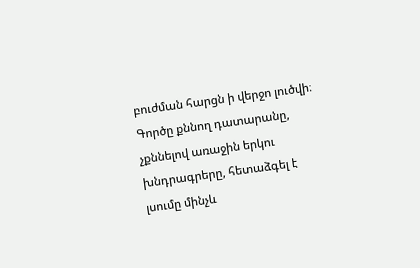բուժման հարցն ի վերջո լուծվի։ Գործը քննող դատարանը, չքննելով առաջին երկու խնդրագրերը, հետաձգել է լսումը մինչև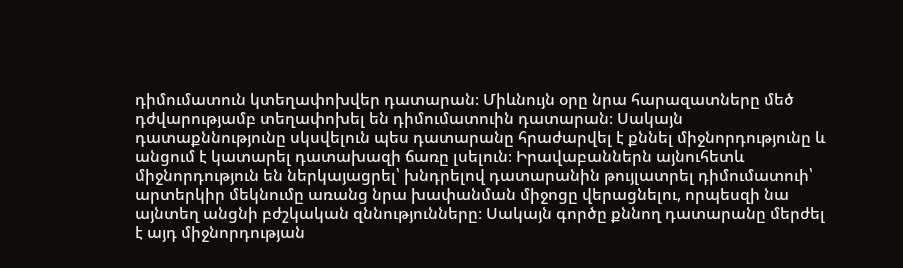դիմումատուն կտեղափոխվեր դատարան։ Միևնույն օրը նրա հարազատները մեծ դժվարությամբ տեղափոխել են դիմումատուին դատարան։ Սակայն դատաքննությունը սկսվելուն պես դատարանը հրաժարվել է քննել միջնորդությունը և անցում է կատարել դատախազի ճառը լսելուն։ Իրավաբաններն այնուհետև միջնորդություն են ներկայացրել՝ խնդրելով դատարանին թույլատրել դիմումատուի՝ արտերկիր մեկնումը առանց նրա խափանման միջոցը վերացնելու, որպեսզի նա այնտեղ անցնի բժշկական զննությունները։ Սակայն գործը քննող դատարանը մերժել է այդ միջնորդության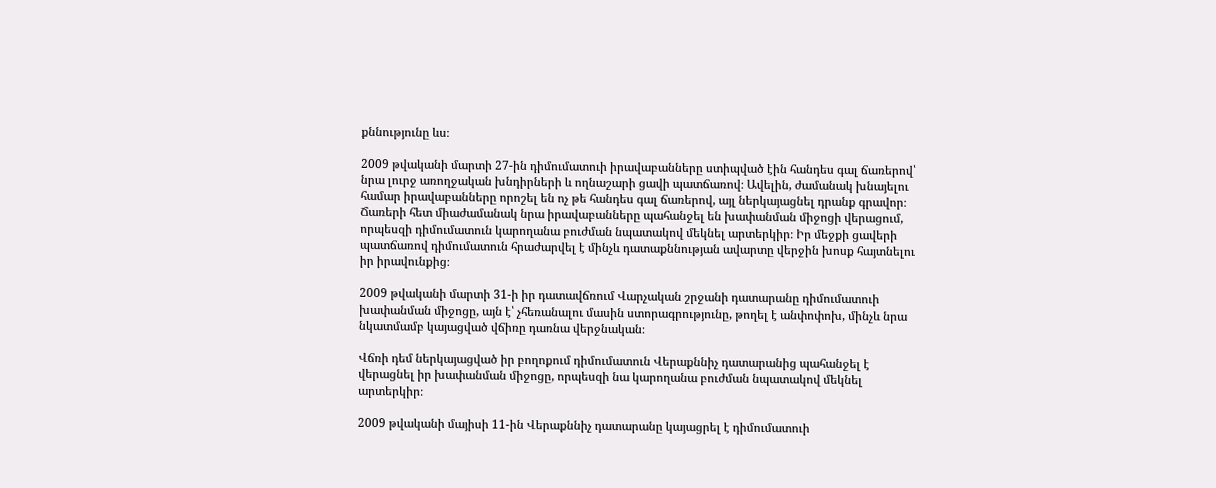քննությունը ևս։

2009 թվականի մարտի 27-ին դիմումատուի իրավաբանները ստիպված էին հանդես գալ ճառերով՝ նրա լուրջ առողջական խնդիրների և ողնաշարի ցավի պատճառով։ Ավելին, ժամանակ խնայելու համար իրավաբանները որոշել են ոչ թե հանդես գալ ճառերով, այլ ներկայացնել դրանք գրավոր։ Ճառերի հետ միաժամանակ նրա իրավաբանները պահանջել են խափանման միջոցի վերացում, որպեսզի դիմումատուն կարողանա բուժման նպատակով մեկնել արտերկիր։ Իր մեջքի ցավերի պատճառով դիմումատուն հրաժարվել է մինչև դատաքննության ավարտը վերջին խոսք հայտնելու իր իրավունքից։

2009 թվականի մարտի 31-ի իր դատավճռում Վարչական շրջանի դատարանը դիմումատուի խափանման միջոցը, այն է՝ չհեռանալու մասին ստորագրությունը, թողել է անփոփոխ, մինչև նրա նկատմամբ կայացված վճիռը դառնա վերջնական։

Վճռի դեմ ներկայացված իր բողոքում դիմումատուն Վերաքննիչ դատարանից պահանջել է վերացնել իր խափանման միջոցը, որպեսզի նա կարողանա բուժման նպատակով մեկնել արտերկիր։

2009 թվականի մայիսի 11-ին Վերաքննիչ դատարանը կայացրել է դիմումատուի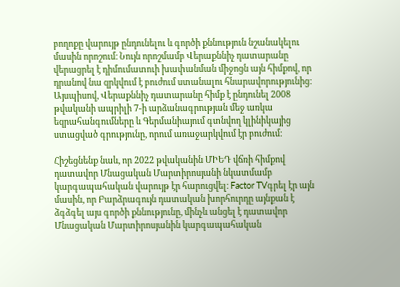բողոքը վարույթ ընդունելու և գործի քննություն նշանակելու մասին որոշում։ Նույն որոշմամբ Վերաքննիչ դատարանը վերացրել է դիմումատուի խափանման միջոցն այն հիմքով, որ դրանով նա զրկվում է բուժում ստանալու հնարավորությունից։ Այսպիսով, Վերաքննիչ դատարանը հիմք է ընդունել 2008 թվականի ապրիլի 7-ի արձանագրության մեջ առկա եզրահանգումները և Գերմանիայում գտնվող կլինիկայից ստացված գրությունը, որում առաջարկվում էր բուժում։

Հիշեցնենք նաև, որ 2022 թվականին ՄԻԵԴ վճռի հիմքով դատավոր Մնացական Մարտիրոսյանի նկատմամբ կարգապահական վարույթ էր հարուցվել։ Factor TVգրել էր այն մասին, որ Բարձրագույն դատական խորհուրդը այնքան է ձգձգել այս գործի քննությունը, մինչև անցել է դատավոր Մնացական Մարտիրոսյանին կարգապահական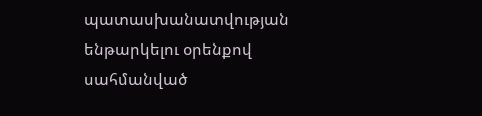պատասխանատվության ենթարկելու օրենքով սահմանված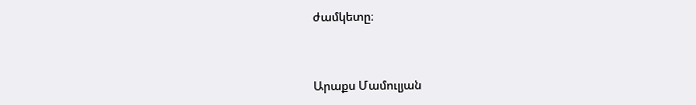ժամկետը։



Արաքս Մամուլյան